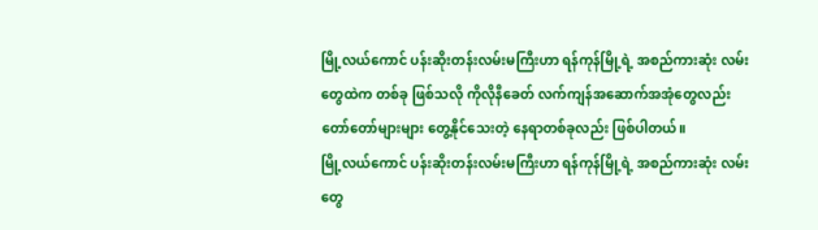မြို့လယ်ကောင် ပန်းဆိုးတန်းလမ်းမကြီးဟာ ရန်ကုန်မြို့ရဲ့ အစည်ကားဆုံး လမ်းတွေထဲက တစ်ခု ဖြစ်သလို ကိုလိုနီခေတ် လက်ကျန်အဆောက်အအုံတွေလည်း တော်တော်များများ တွေ့နိုင်သေးတဲ့ နေရာတစ်ခုလည်း ဖြစ်ပါတယ်။
မြို့လယ်ကောင် ပန်းဆိုးတန်းလမ်းမကြီးဟာ ရန်ကုန်မြို့ရဲ့ အစည်ကားဆုံး လမ်းတွေ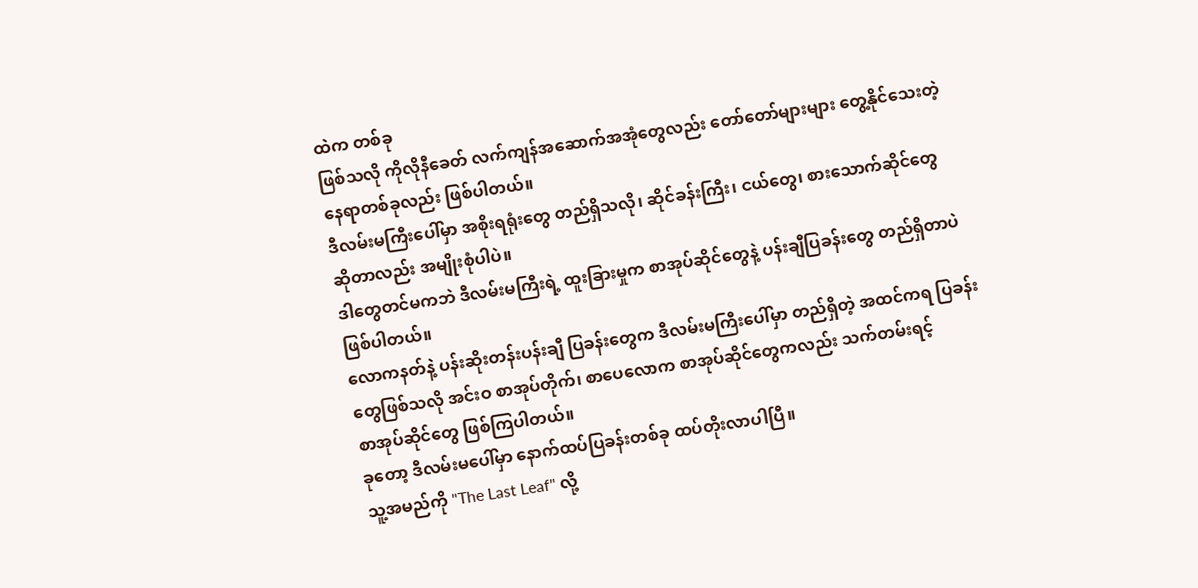ထဲက တစ်ခု
ဖြစ်သလို ကိုလိုနီခေတ် လက်ကျန်အဆောက်အအုံတွေလည်း တော်တော်များများ တွေ့နိုင်သေးတဲ့
နေရာတစ်ခုလည်း ဖြစ်ပါတယ်။
ဒီလမ်းမကြီးပေါ်မှာ အစိုးရရုံးတွေ တည်ရှိသလို၊ ဆိုင်ခန်းကြီး၊ ငယ်တွေ၊ စားသောက်ဆိုင်တွေ
ဆိုတာလည်း အမျိုးစုံပါပဲ။
ဒါတွေတင်မကဘဲ ဒီလမ်းမကြီးရဲ့ ထူးခြားမှုက စာအုပ်ဆိုင်တွေနဲ့ ပန်းချီပြခန်းတွေ တည်ရှိတာပဲ
ဖြစ်ပါတယ်။
လောကနတ်နဲ့ ပန်းဆိုးတန်းပန်းချီ ပြခန်းတွေက ဒီလမ်းမကြီးပေါ်မှာ တည်ရှိတဲ့ အထင်ကရ ပြခန်း
တွေဖြစ်သလို အင်းဝ စာအုပ်တိုက်၊ စာပေလောက စာအုပ်ဆိုင်တွေကလည်း သက်တမ်းရင့်
စာအုပ်ဆိုင်တွေ ဖြစ်ကြပါတယ်။
ခုတော့ ဒီလမ်းမပေါ်မှာ နောက်ထပ်ပြခန်းတစ်ခု ထပ်တိုးလာပါပြီ။
သူ့အမည်ကို "The Last Leaf" လို့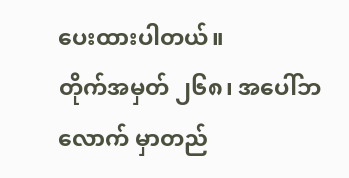ပေးထားပါတယ်။
တိုက်အမှတ် ၂၆၈၊ အပေါ်ဘလောက် မှာတည်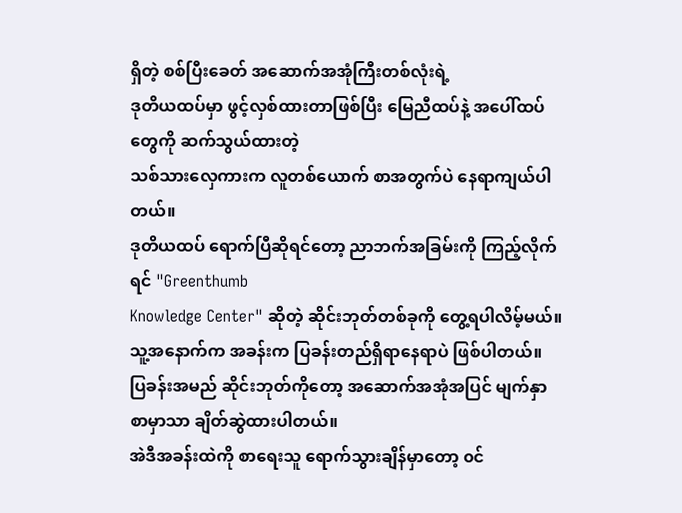ရှိတဲ့ စစ်ပြီးခေတ် အဆောက်အအုံကြီးတစ်လုံးရဲ့
ဒုတိယထပ်မှာ ဖွင့်လှစ်ထားတာဖြစ်ပြီး မြေညီထပ်နဲ့ အပေါ်ထပ်တွေကို ဆက်သွယ်ထားတဲ့
သစ်သားလှေကားက လူတစ်ယောက် စာအတွက်ပဲ နေရာကျယ်ပါတယ်။
ဒုတိယထပ် ရောက်ပြီဆိုရင်တော့ ညာဘက်အခြမ်းကို ကြည့်လိုက်ရင် "Greenthumb
Knowledge Center" ဆိုတဲ့ ဆိုင်းဘုတ်တစ်ခုကို တွေ့ရပါလိမ့်မယ်။
သူ့အနောက်က အခန်းက ပြခန်းတည်ရှိရာနေရာပဲ ဖြစ်ပါတယ်။
ပြခန်းအမည် ဆိုင်းဘုတ်ကိုတော့ အဆောက်အအုံအပြင် မျက်နှာစာမှာသာ ချိတ်ဆွဲထားပါတယ်။
အဲဒီအခန်းထဲကို စာရေးသူ ရောက်သွားချိန်မှာတော့ ၀င်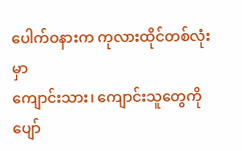ပေါက်ဝနားက ကုလားထိုင်တစ်လုံးမှာ
ကျောင်းသား၊ ကျောင်းသူတွေကို ပျော်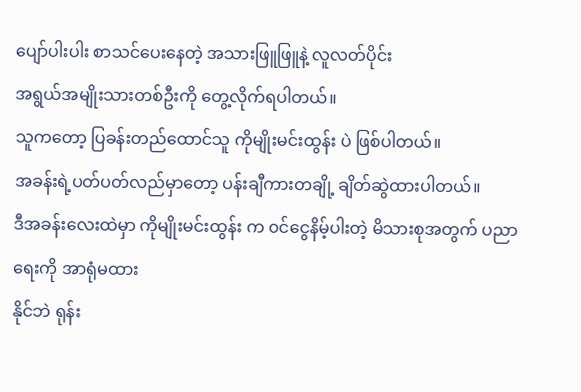ပျော်ပါးပါး စာသင်ပေးနေတဲ့ အသားဖြူဖြူနဲ့ လူလတ်ပိုင်း
အရွယ်အမျိုးသားတစ်ဦးကို တွေ့လိုက်ရပါတယ်။
သူကတော့ ပြခန်းတည်ထောင်သူ ကိုမျိုးမင်းထွန်း ပဲ ဖြစ်ပါတယ်။
အခန်းရဲ့ပတ်ပတ်လည်မှာတော့ ပန်းချီကားတချို့ ချိတ်ဆွဲထားပါတယ်။
ဒီအခန်းလေးထဲမှာ ကိုမျိုးမင်းထွန်း က ၀င်ငွေနိမ့်ပါးတဲ့ မိသားစုအတွက် ပညာရေးကို အာရုံမထား
နိုင်ဘဲ ရုန်း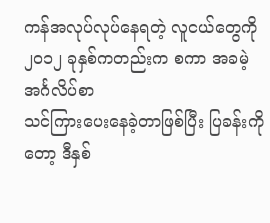ကန်အလုပ်လုပ်နေရတဲ့ လူငယ်တွေကို ၂၀၁၂ ခုနှစ်ကတည်းက စကာ အခမဲ့အင်္ဂလိပ်စာ
သင်ကြားပေးနေခဲ့တာဖြစ်ပြီး ပြခန်းကိုတော့ ဒီနှစ်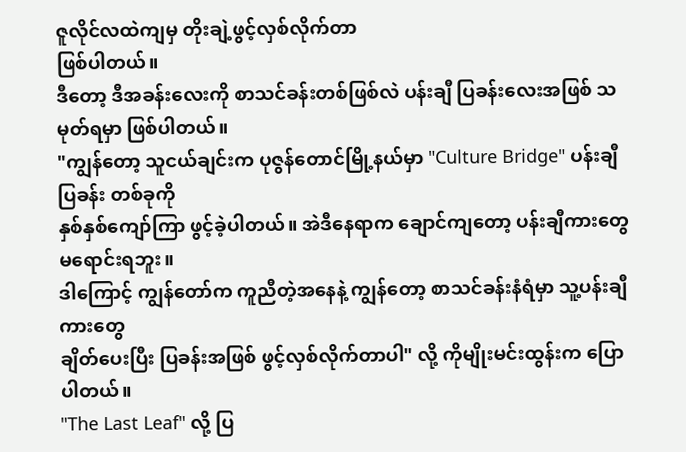ဇူလိုင်လထဲကျမှ တိုးချဲ့ဖွင့်လှစ်လိုက်တာ
ဖြစ်ပါတယ်။
ဒီတော့ ဒီအခန်းလေးကို စာသင်ခန်းတစ်ဖြစ်လဲ ပန်းချီ ပြခန်းလေးအဖြစ် သမုတ်ရမှာ ဖြစ်ပါတယ်။
"ကျွန်တော့ သူငယ်ချင်းက ပုဇွန်တောင်မြို့နယ်မှာ "Culture Bridge" ပန်းချီပြခန်း တစ်ခုကို
နှစ်နှစ်ကျော်ကြာ ဖွင့်ခဲ့ပါတယ်။ အဲဒီနေရာက ချောင်ကျတော့ ပန်းချီကားတွေ မရောင်းရဘူး။
ဒါကြောင့် ကျွန်တော်က ကူညီတဲ့အနေနဲ့ ကျွန်တော့ စာသင်ခန်းနံရံမှာ သူ့ပန်းချီကားတွေ
ချိတ်ပေးပြီး ပြခန်းအဖြစ် ဖွင့်လှစ်လိုက်တာပါ" လို့ ကိုမျိုးမင်းထွန်းက ပြောပါတယ်။
"The Last Leaf" လို့ ပြ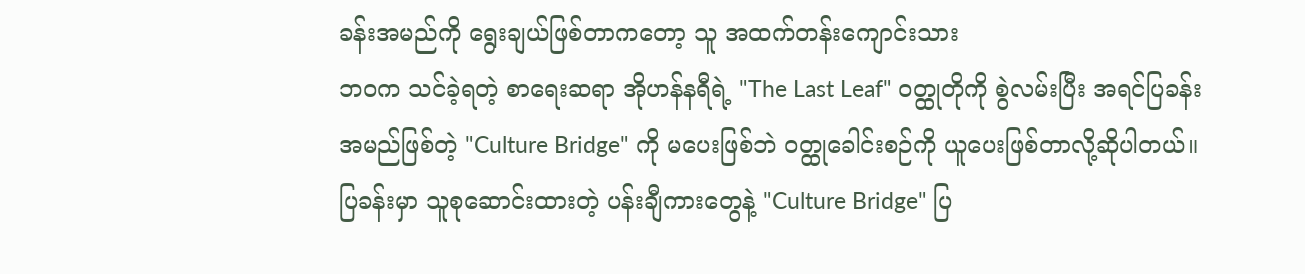ခန်းအမည်ကို ရွေးချယ်ဖြစ်တာကတော့ သူ အထက်တန်းကျောင်းသား
ဘဝက သင်ခဲ့ရတဲ့ စာရေးဆရာ အိုဟန်နရီရဲ့ "The Last Leaf" ၀တ္ထုတိုကို စွဲလမ်းပြီး အရင်ပြခန်း
အမည်ဖြစ်တဲ့ "Culture Bridge" ကို မပေးဖြစ်ဘဲ ၀တ္ထုခေါင်းစဉ်ကို ယူပေးဖြစ်တာလို့ဆိုပါတယ်။
ပြခန်းမှာ သူစုဆောင်းထားတဲ့ ပန်းချီကားတွေနဲ့ "Culture Bridge" ပြ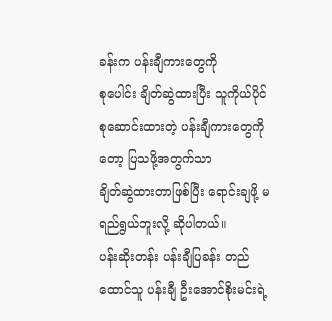ခန်းက ပန်းချီကားတွေကို
စုပေါင်း ချိတ်ဆွဲထားပြီး သူကိုယ်ပိုင် စုဆောင်းထားတဲ့ ပန်းချီကားတွေကိုတော့ ပြသဖို့အတွက်သာ
ချိတ်ဆွဲထားတာဖြစ်ပြီး ရောင်းချဖို့ မရည်ရွယ်ဘူးလို့ ဆိုပါတယ်။
ပန်းဆိုးတန်း ပန်းချီပြခန်း တည်ထောင်သူ ပန်းချီ ဦးအောင်စိုးမင်းရဲ့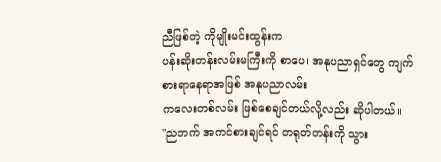ညီဖြစ်တဲ့ ကိုမျိုးမင်းထွန်းက
ပန်းဆိုးတန်းလမ်းမကြီးကို စာပေ၊ အနုပညာရှင်တွေ ကျက်စားရာနေရာအဖြစ် အနုပညာလမ်း
ကလေးတစ်လမ်း ဖြစ်စေချင်တယ်လို့လည်း ဆိုပါတယ်။
"ညဘက် အကင်စားချင်ရင် တရုတ်တန်းကို သွား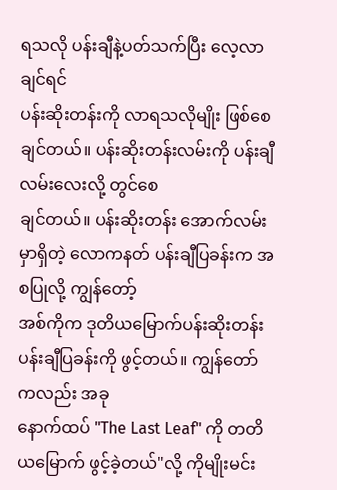ရသလို ပန်းချီနဲ့ပတ်သက်ပြီး လေ့လာချင်ရင်
ပန်းဆိုးတန်းကို လာရသလိုမျိုး ဖြစ်စေချင်တယ်။ ပန်းဆိုးတန်းလမ်းကို ပန်းချီလမ်းလေးလို့ တွင်စေ
ချင်တယ်။ ပန်းဆိုးတန်း အောက်လမ်းမှာရှိတဲ့ လောကနတ် ပန်းချီပြခန်းက အစပြုလို့ ကျွန်တော့်
အစ်ကိုက ဒုတိယမြောက်ပန်းဆိုးတန်း ပန်းချီပြခန်းကို ဖွင့်တယ်။ ကျွန်တော် ကလည်း အခု
နောက်ထပ် "The Last Leaf" ကို တတိယမြောက် ဖွင့်ခဲ့တယ်"လို့ ကိုမျိုးမင်း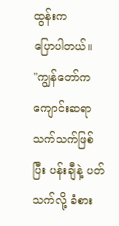ထွန်းက
ပြောပါတယ်။
"ကျွန်တော်က ကျောင်းဆရာ သက်သက်ဖြစ်ပြီး ပန်းချီနဲ့ ပတ်သက်လို့ ခံစား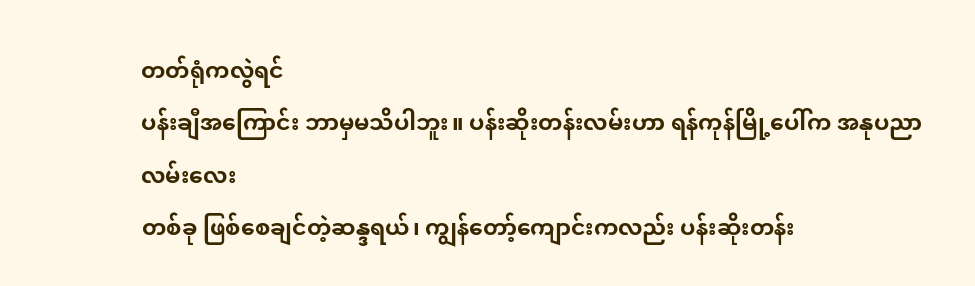တတ်ရုံကလွဲရင်
ပန်းချီအကြောင်း ဘာမှမသိပါဘူး။ ပန်းဆိုးတန်းလမ်းဟာ ရန်ကုန်မြို့ပေါ်က အနုပညာလမ်းလေး
တစ်ခု ဖြစ်စေချင်တဲ့ဆန္ဒရယ်၊ ကျွန်တော့်ကျောင်းကလည်း ပန်းဆိုးတန်း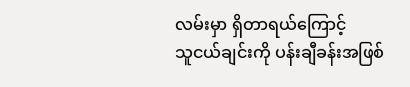လမ်းမှာ ရှိတာရယ်ကြောင့်
သူငယ်ချင်းကို ပန်းချီခန်းအဖြစ်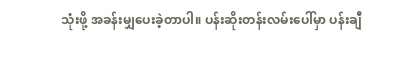သုံးဖို့ အခန်းမျှပေးခဲ့တာပါ။ ပန်းဆိုးတန်းလမ်းပေါ်မှာ ပန်းချီ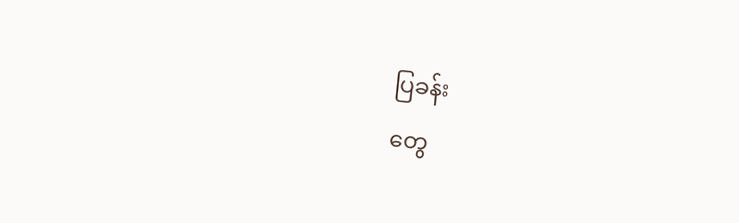ပြခန်း
တွေ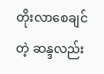တိုးလာစေချင်တဲ့ ဆန္ဒလည်း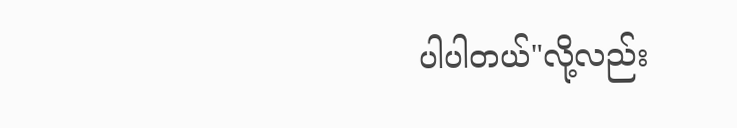ပါပါတယ်"လို့လည်း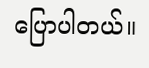ပြောပါတယ်။